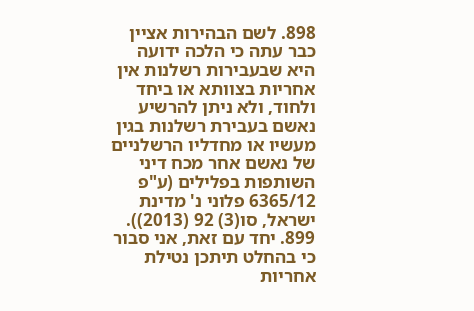898. לשם הבהירות אציין כבר עתה כי הלכה ידועה היא שבעבירות רשלנות אין אחריות בצוותא או ביחד ולחוד, ולא ניתן להרשיע נאשם בעבירת רשלנות בגין מעשיו או מחדליו הרשלניים של נאשם אחר מכח דיני השותפות בפלילים (ע"פ 6365/12 פלוני נ' מדינת ישראל, סו(3) 92 (2013)).
899. יחד עם זאת, אני סבור כי בהחלט תיתכן נטילת אחריות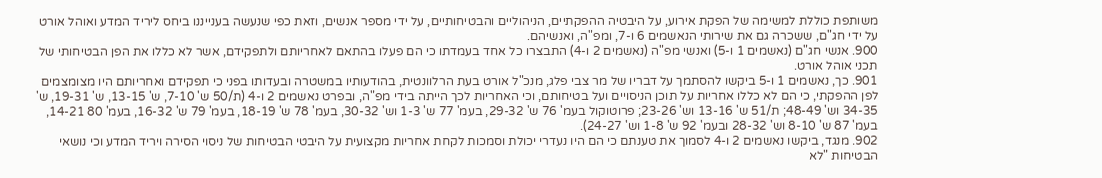משותפת כוללת למשימה של הפקת אירוע, על היבטיה ההפקתיים, הניהוליים והבטיחותיים, על ידי מספר אנשים, וזאת כפי שנעשה בענייננו ביחס ליריד המדע ואוהל אורט על ידי חג"ם, ששכרה גם את שירותי הנאשמים 6 ו-7, ומפ"ה, ואנשיהם.
900. אנשי חג"ם (נאשמים 1 ו-5) ואנשי מפ"ה (נאשמים 2 ו-4) התבצרו כל אחד בעמדתו כי הם פעלו בהתאם לאחריותם ולתפקידם, אשר לא כללו את הפן הבטיחותי של תכני אוהל אורט.
901. כך, נאשמים 1 ו-5 ביקשו להסתמך על דבריו של מר צבי פלג, מנכ"ל אורט בעת הרלוונטית, בהודעותיו במשטרה ובעדותו בפני כי תפקידם ואחריותם היו מצומצמים לפן ההפקתי, כי הם לא כללו אחריות על תוכן הניסויים ועל בטיחותם, וכי האחריות לכך הייתה בידי מפ"ה, ובפרט נאשמים 2 ו-4 (ת/50 ש' 7-10, ש' 13-15, ש' 19-31, ש' 34-35 וש' 48-49; ת/51 ש' 13-16 וש' 23-26; פרוטוקול בעמ' 76 ש' 29-32, בעמ' 77 ש' 1-3 וש' 30-32, בעמ' 78 ש' 18-19, בעמ' 79 ש' 16-32, בעמ' 80 14-21, בעמ' 87 ש' 8-10 וש' 28-32 ובעמ' 92 ש' 1-8 וש' 24-27).
902. מנגד, ביקשו נאשמים 2 ו-4 לסמוך את טענתם כי הם היו נעדרי יכולת וסמכות לקחת אחריות מקצועית על היבטי הבטיחות של ניסוי הסירה ויריד המדע וכי נושאי הבטיחות "לא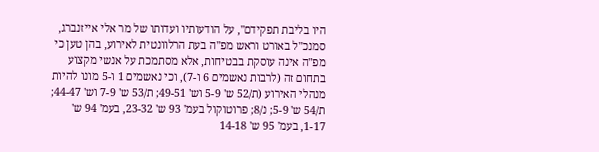היו בליבת תפקידם", על הודעותיו ועדותו של מר אלי אייזנברג, סמנכ"ל באורט וראש מפ"ה בעת הרלוונטית לאירוע, בהן טען כי מפ"ה אינה עוסקת בבטיחות, אלא מסתמכת על אנשי מקצוע בתחום זה (לרבות נאשמים 6 ו-7), וכי נאשמים 1 ו-5 מונו להיות מנהלי האירוע (ת/52 ש' 5-9 וש' 49-51; ת/53 ש' 7-9 וש' 44-47; ת/54 ש' 5-9; נ/8; פרוטוקול בעמ' 93 ש' 23-32, בעמ' 94 ש' 1-17, בעמ' 95 ש' 14-18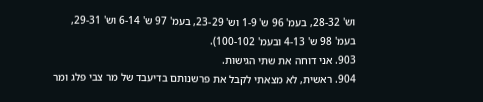וש' 28-32, בעמ' 96 ש' 1-9 וש' 23-29, בעמ' 97 ש' 6-14 וש' 29-31, בעמ' 98 ש' 4-13 ובעמ' 100-102).
903. אני דוחה את שתי הגישות.
904. ראשית, לא מצאתי לקבל את פרשנותם בדיעבד של מר צבי פלג ומר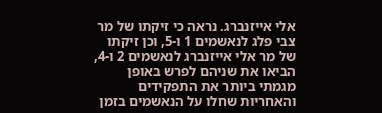אלי אייזנברג. נראה כי זיקתו של מר צבי פלג לנאשמים 1 ו-5, וכן זיקתו של מר אלי אייזנברג לנאשמים 2 ו-4, הביאו את שניהם לפרש באופן מגמתי ביותר את התפקידים והאחריות שחלו על הנאשמים בזמן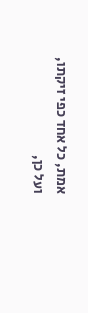אמת, כל אחד כפי זיקתו, ועל כן,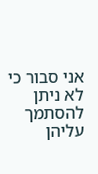אני סבור כי לא ניתן להסתמך עליהן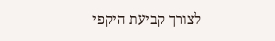לצורך קביעת היקפי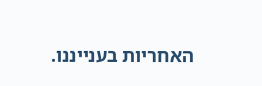האחריות בענייננו.